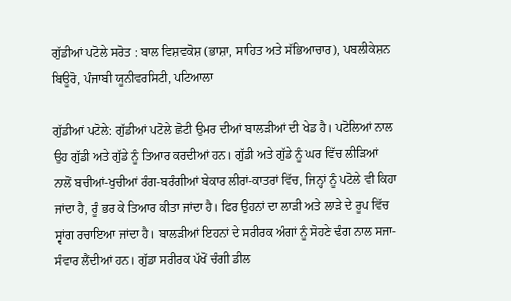ਗੁੱਡੀਆਂ ਪਟੋਲੇ ਸਰੋਤ : ਬਾਲ ਵਿਸ਼ਵਕੋਸ਼ (ਭਾਸ਼ਾ, ਸਾਹਿਤ ਅਤੇ ਸੱਭਿਆਚਾਰ), ਪਬਲੀਕੇਸ਼ਨ ਬਿਊਰੋ, ਪੰਜਾਬੀ ਯੂਨੀਵਰਸਿਟੀ, ਪਟਿਆਲਾ

ਗੁੱਡੀਆਂ ਪਟੋਲੇ: ਗੁੱਡੀਆਂ ਪਟੋਲੇ ਛੋਟੀ ਉਮਰ ਦੀਆਂ ਬਾਲੜੀਆਂ ਦੀ ਖੇਡ ਹੈ। ਪਟੋਲਿਆਂ ਨਾਲ ਉਹ ਗੁੱਡੀ ਅਤੇ ਗੁੱਡੇ ਨੂੰ ਤਿਆਰ ਕਰਦੀਆਂ ਹਨ। ਗੁੱਡੀ ਅਤੇ ਗੁੱਡੇ ਨੂੰ ਘਰ ਵਿੱਚ ਲੀੜਿਆਂ ਨਾਲੋਂ ਬਚੀਆਂ-ਖੁਚੀਆਂ ਰੰਗ-ਬਰੰਗੀਆਂ ਬੇਕਾਰ ਲੀਰਾਂ-ਕਾਤਰਾਂ ਵਿੱਚ, ਜਿਨ੍ਹਾਂ ਨੂੰ ਪਟੋਲੇ ਵੀ ਕਿਹਾ ਜਾਂਦਾ ਹੈ, ਰੂੰ ਭਰ ਕੇ ਤਿਆਰ ਕੀਤਾ ਜਾਂਦਾ ਹੈ। ਫਿਰ ਉਹਨਾਂ ਦਾ ਲਾੜੀ ਅਤੇ ਲਾੜੇ ਦੇ ਰੂਪ ਵਿੱਚ ਸ੍ਵਾਂਗ ਰਚਾਇਆ ਜਾਂਦਾ ਹੈ। ਬਾਲੜੀਆਂ ਇਹਨਾਂ ਦੇ ਸਰੀਰਕ ਅੰਗਾਂ ਨੂੰ ਸੋਹਣੇ ਢੰਗ ਨਾਲ ਸਜਾ- ਸੰਵਾਰ ਲੈਂਦੀਆਂ ਹਨ। ਗੁੱਡਾ ਸਰੀਰਕ ਪੱਖੋਂ ਚੰਗੀ ਡੀਲ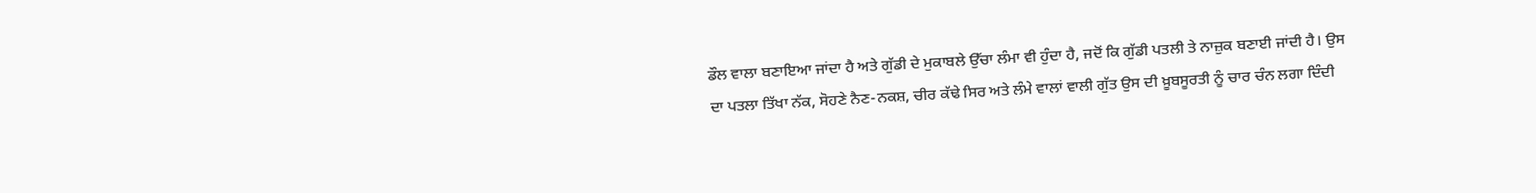ਡੌਲ ਵਾਲਾ ਬਣਾਇਆ ਜਾਂਦਾ ਹੈ ਅਤੇ ਗੁੱਡੀ ਦੇ ਮੁਕਾਬਲੇ ਉੱਚਾ ਲੰਮਾ ਵੀ ਹੁੰਦਾ ਹੈ, ਜਦੋਂ ਕਿ ਗੁੱਡੀ ਪਤਲੀ ਤੇ ਨਾਜ਼ੁਕ ਬਣਾਈ ਜਾਂਦੀ ਹੈ। ਉਸ ਦਾ ਪਤਲਾ ਤਿੱਖਾ ਨੱਕ, ਸੋਹਣੇ ਨੈਣ-ਨਕਸ਼, ਚੀਰ ਕੱਢੇ ਸਿਰ ਅਤੇ ਲੰਮੇ ਵਾਲਾਂ ਵਾਲੀ ਗੁੱਤ ਉਸ ਦੀ ਖ਼ੂਬਸੂਰਤੀ ਨੂੰ ਚਾਰ ਚੰਨ ਲਗਾ ਦਿੰਦੀ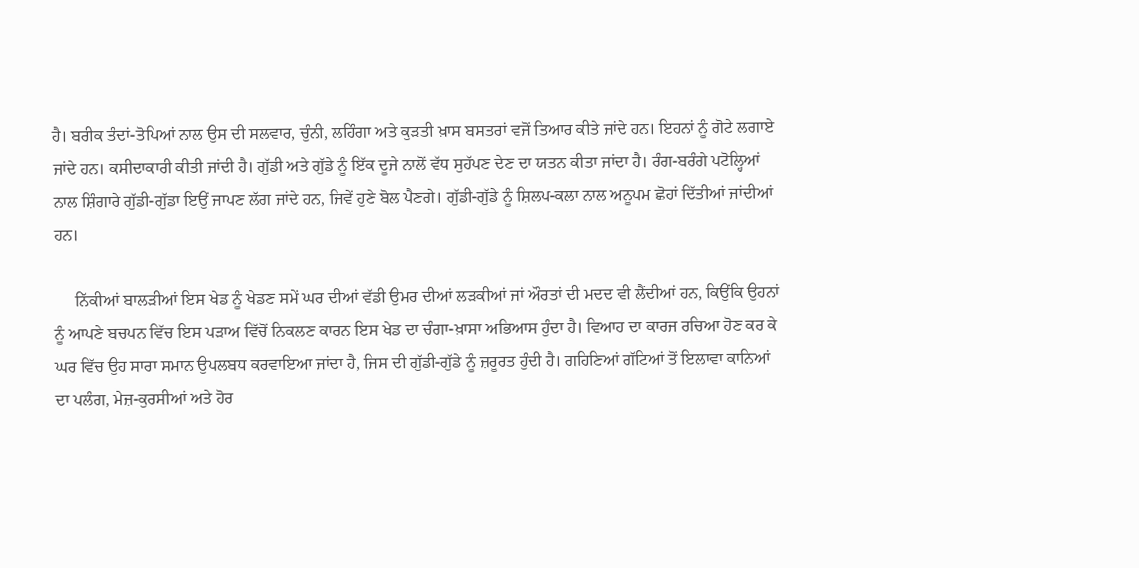ਹੈ। ਬਰੀਕ ਤੰਦਾਂ-ਤੋਪਿਆਂ ਨਾਲ ਉਸ ਦੀ ਸਲਵਾਰ, ਚੁੰਨੀ, ਲਹਿੰਗਾ ਅਤੇ ਕੁੜਤੀ ਖ਼ਾਸ ਬਸਤਰਾਂ ਵਜੋਂ ਤਿਆਰ ਕੀਤੇ ਜਾਂਦੇ ਹਨ। ਇਹਨਾਂ ਨੂੰ ਗੋਟੇ ਲਗਾਏ ਜਾਂਦੇ ਹਨ। ਕਸੀਦਾਕਾਰੀ ਕੀਤੀ ਜਾਂਦੀ ਹੈ। ਗੁੱਡੀ ਅਤੇ ਗੁੱਡੇ ਨੂੰ ਇੱਕ ਦੂਜੇ ਨਾਲੋਂ ਵੱਧ ਸੁਹੱਪਣ ਦੇਣ ਦਾ ਯਤਨ ਕੀਤਾ ਜਾਂਦਾ ਹੈ। ਰੰਗ-ਬਰੰਗੇ ਪਟੋਲ੍ਹਿਆਂ ਨਾਲ ਸ਼ਿੰਗਾਰੇ ਗੁੱਡੀ-ਗੁੱਡਾ ਇਉਂ ਜਾਪਣ ਲੱਗ ਜਾਂਦੇ ਹਨ, ਜਿਵੇਂ ਹੁਣੇ ਬੋਲ ਪੈਣਗੇ। ਗੁੱਡੀ-ਗੁੱਡੇ ਨੂੰ ਸ਼ਿਲਪ-ਕਲਾ ਨਾਲ ਅਨੂਪਮ ਛੋਹਾਂ ਦਿੱਤੀਆਂ ਜਾਂਦੀਆਂ ਹਨ।

     ਨਿੱਕੀਆਂ ਬਾਲੜੀਆਂ ਇਸ ਖੇਡ ਨੂੰ ਖੇਡਣ ਸਮੇਂ ਘਰ ਦੀਆਂ ਵੱਡੀ ਉਮਰ ਦੀਆਂ ਲੜਕੀਆਂ ਜਾਂ ਔਰਤਾਂ ਦੀ ਮਦਦ ਵੀ ਲੈਂਦੀਆਂ ਹਨ, ਕਿਉਂਕਿ ਉਹਨਾਂ ਨੂੰ ਆਪਣੇ ਬਚਪਨ ਵਿੱਚ ਇਸ ਪੜਾਅ ਵਿੱਚੋਂ ਨਿਕਲਣ ਕਾਰਨ ਇਸ ਖੇਡ ਦਾ ਚੰਗਾ-ਖ਼ਾਸਾ ਅਭਿਆਸ ਹੁੰਦਾ ਹੈ। ਵਿਆਹ ਦਾ ਕਾਰਜ ਰਚਿਆ ਹੋਣ ਕਰ ਕੇ ਘਰ ਵਿੱਚ ਉਹ ਸਾਰਾ ਸਮਾਨ ਉਪਲਬਧ ਕਰਵਾਇਆ ਜਾਂਦਾ ਹੈ, ਜਿਸ ਦੀ ਗੁੱਡੀ-ਗੁੱਡੇ ਨੂੰ ਜ਼ਰੂਰਤ ਹੁੰਦੀ ਹੈ। ਗਹਿਣਿਆਂ ਗੱਟਿਆਂ ਤੋਂ ਇਲਾਵਾ ਕਾਨਿਆਂ ਦਾ ਪਲੰਗ, ਮੇਜ਼-ਕੁਰਸੀਆਂ ਅਤੇ ਹੋਰ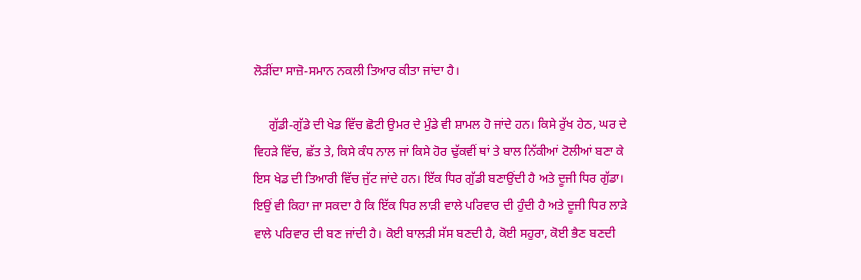ਲੋੜੀਂਦਾ ਸਾਜ਼ੋ-ਸਮਾਨ ਨਕਲੀ ਤਿਆਰ ਕੀਤਾ ਜਾਂਦਾ ਹੈ।

     ਗੁੱਡੀ-ਗੁੱਡੇ ਦੀ ਖੇਡ ਵਿੱਚ ਛੋਟੀ ਉਮਰ ਦੇ ਮੁੰਡੇ ਵੀ ਸ਼ਾਮਲ ਹੋ ਜਾਂਦੇ ਹਨ। ਕਿਸੇ ਰੁੱਖ ਹੇਠ, ਘਰ ਦੇ ਵਿਹੜੇ ਵਿੱਚ, ਛੱਤ ਤੇ, ਕਿਸੇ ਕੰਧ ਨਾਲ ਜਾਂ ਕਿਸੇ ਹੋਰ ਢੁੱਕਵੀਂ ਥਾਂ ਤੇ ਬਾਲ ਨਿੱਕੀਆਂ ਟੋਲੀਆਂ ਬਣਾ ਕੇ ਇਸ ਖੇਡ ਦੀ ਤਿਆਰੀ ਵਿੱਚ ਜੁੱਟ ਜਾਂਦੇ ਹਨ। ਇੱਕ ਧਿਰ ਗੁੱਡੀ ਬਣਾਉਂਦੀ ਹੈ ਅਤੇ ਦੂਜੀ ਧਿਰ ਗੁੱਡਾ। ਇਉਂ ਵੀ ਕਿਹਾ ਜਾ ਸਕਦਾ ਹੈ ਕਿ ਇੱਕ ਧਿਰ ਲਾੜੀ ਵਾਲੇ ਪਰਿਵਾਰ ਦੀ ਹੁੰਦੀ ਹੈ ਅਤੇ ਦੂਜੀ ਧਿਰ ਲਾੜੇ ਵਾਲੇ ਪਰਿਵਾਰ ਦੀ ਬਣ ਜਾਂਦੀ ਹੈ। ਕੋਈ ਬਾਲੜੀ ਸੱਸ ਬਣਦੀ ਹੈ, ਕੋਈ ਸਹੁਰਾ, ਕੋਈ ਭੈਣ ਬਣਦੀ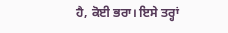ਹੈ, ਕੋਈ ਭਰਾ। ਇਸੇ ਤਰ੍ਹਾਂ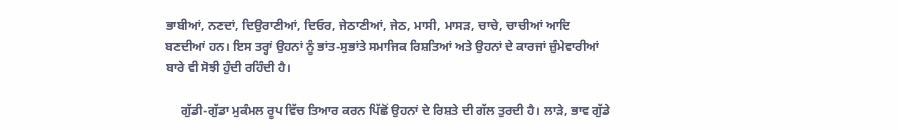ਭਾਬੀਆਂ, ਨਣਦਾਂ, ਦਿਉਰਾਣੀਆਂ, ਦਿਓਰ, ਜੇਠਾਣੀਆਂ, ਜੇਠ, ਮਾਸੀ, ਮਾਸੜ, ਚਾਚੇ, ਚਾਚੀਆਂ ਆਦਿ ਬਣਦੀਆਂ ਹਨ। ਇਸ ਤਰ੍ਹਾਂ ਉਹਨਾਂ ਨੂੰ ਭਾਂਤ-ਸੁਭਾਂਤੇ ਸਮਾਜਿਕ ਰਿਸ਼ਤਿਆਂ ਅਤੇ ਉਹਨਾਂ ਦੇ ਕਾਰਜਾਂ ਜ਼ੁੰਮੇਵਾਰੀਆਂ ਬਾਰੇ ਵੀ ਸੋਝੀ ਹੁੰਦੀ ਰਹਿੰਦੀ ਹੈ।

     ਗੁੱਡੀ-ਗੁੱਡਾ ਮੁਕੰਮਲ ਰੂਪ ਵਿੱਚ ਤਿਆਰ ਕਰਨ ਪਿੱਛੋਂ ਉਹਨਾਂ ਦੇ ਰਿਸ਼ਤੇ ਦੀ ਗੱਲ ਤੁਰਦੀ ਹੈ। ਲਾੜੇ, ਭਾਵ ਗੁੱਡੇ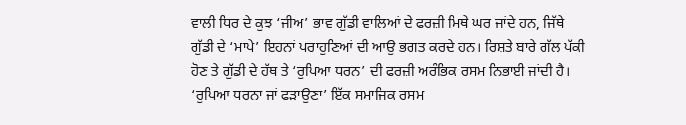ਵਾਲੀ ਧਿਰ ਦੇ ਕੁਝ ‘ਜੀਅ’ ਭਾਵ ਗੁੱਡੀ ਵਾਲਿਆਂ ਦੇ ਫਰਜ਼ੀ ਮਿਥੇ ਘਰ ਜਾਂਦੇ ਹਨ, ਜਿੱਥੇ ਗੁੱਡੀ ਦੇ ‘ਮਾਪੇ’ ਇਹਨਾਂ ਪਰਾਹੁਣਿਆਂ ਦੀ ਆਉ ਭਗਤ ਕਰਦੇ ਹਨ। ਰਿਸ਼ਤੇ ਬਾਰੇ ਗੱਲ ਪੱਕੀ ਹੋਣ ਤੇ ਗੁੱਡੀ ਦੇ ਹੱਥ ਤੇ ‘ਰੁਪਿਆ ਧਰਨ’ ਦੀ ਫਰਜ਼ੀ ਅਰੰਭਿਕ ਰਸਮ ਨਿਭਾਈ ਜਾਂਦੀ ਹੈ। ‘ਰੁਪਿਆ ਧਰਨਾ ਜਾਂ ਫੜਾਉਣਾ’ ਇੱਕ ਸਮਾਜਿਕ ਰਸਮ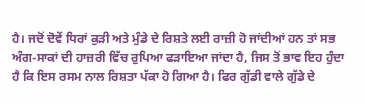ਹੈ। ਜਦੋਂ ਦੋਵੇਂ ਧਿਰਾਂ ਕੁੜੀ ਅਤੇ ਮੁੰਡੇ ਦੇ ਰਿਸ਼ਤੇ ਲਈ ਰਾਜ਼ੀ ਹੋ ਜਾਂਦੀਆਂ ਹਨ ਤਾਂ ਸਭ ਅੰਗ-ਸਾਕਾਂ ਦੀ ਹਾਜ਼ਰੀ ਵਿੱਚ ਰੁਪਿਆ ਫੜਾਇਆ ਜਾਂਦਾ ਹੈ, ਜਿਸ ਤੋਂ ਭਾਵ ਇਹ ਹੁੰਦਾ ਹੈ ਕਿ ਇਸ ਰਸਮ ਨਾਲ ਰਿਸ਼ਤਾ ਪੱਕਾ ਹੋ ਗਿਆ ਹੈ। ਫਿਰ ਗੁੱਡੀ ਵਾਲੇ ਗੁੱਡੇ ਦੇ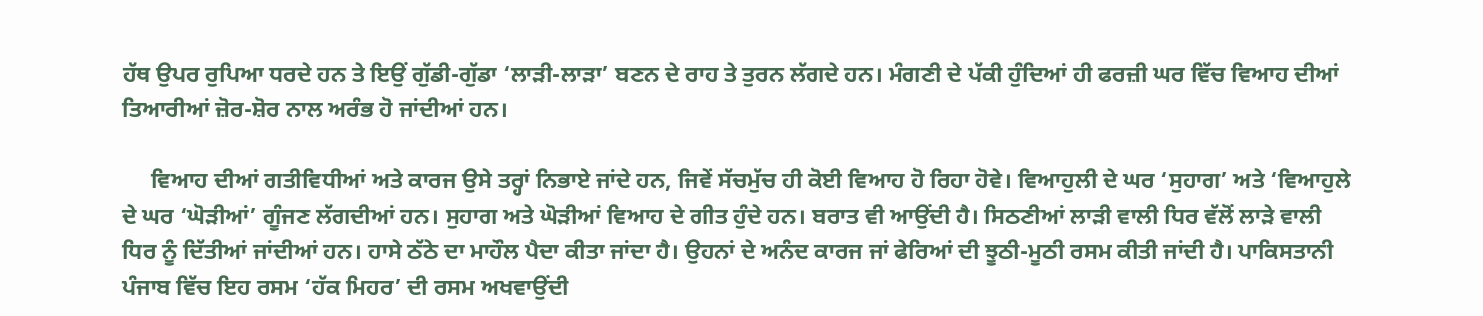ਹੱਥ ਉਪਰ ਰੁਪਿਆ ਧਰਦੇ ਹਨ ਤੇ ਇਉਂ ਗੁੱਡੀ-ਗੁੱਡਾ ‘ਲਾੜੀ-ਲਾੜਾ’ ਬਣਨ ਦੇ ਰਾਹ ਤੇ ਤੁਰਨ ਲੱਗਦੇ ਹਨ। ਮੰਗਣੀ ਦੇ ਪੱਕੀ ਹੁੰਦਿਆਂ ਹੀ ਫਰਜ਼ੀ ਘਰ ਵਿੱਚ ਵਿਆਹ ਦੀਆਂ ਤਿਆਰੀਆਂ ਜ਼ੋਰ-ਸ਼ੋਰ ਨਾਲ ਅਰੰਭ ਹੋ ਜਾਂਦੀਆਂ ਹਨ।

     ਵਿਆਹ ਦੀਆਂ ਗਤੀਵਿਧੀਆਂ ਅਤੇ ਕਾਰਜ ਉਸੇ ਤਰ੍ਹਾਂ ਨਿਭਾਏ ਜਾਂਦੇ ਹਨ, ਜਿਵੇਂ ਸੱਚਮੁੱਚ ਹੀ ਕੋਈ ਵਿਆਹ ਹੋ ਰਿਹਾ ਹੋਵੇ। ਵਿਆਹੁਲੀ ਦੇ ਘਰ ‘ਸੁਹਾਗ’ ਅਤੇ ‘ਵਿਆਹੁਲੇ ਦੇ ਘਰ ‘ਘੋੜੀਆਂ’ ਗੂੰਜਣ ਲੱਗਦੀਆਂ ਹਨ। ਸੁਹਾਗ ਅਤੇ ਘੋੜੀਆਂ ਵਿਆਹ ਦੇ ਗੀਤ ਹੁੰਦੇ ਹਨ। ਬਰਾਤ ਵੀ ਆਉਂਦੀ ਹੈ। ਸਿਠਣੀਆਂ ਲਾੜੀ ਵਾਲੀ ਧਿਰ ਵੱਲੋਂ ਲਾੜੇ ਵਾਲੀ ਧਿਰ ਨੂੰ ਦਿੱਤੀਆਂ ਜਾਂਦੀਆਂ ਹਨ। ਹਾਸੇ ਠੱਠੇ ਦਾ ਮਾਹੌਲ ਪੈਦਾ ਕੀਤਾ ਜਾਂਦਾ ਹੈ। ਉਹਨਾਂ ਦੇ ਅਨੰਦ ਕਾਰਜ ਜਾਂ ਫੇਰਿਆਂ ਦੀ ਝੂਠੀ-ਮੂਠੀ ਰਸਮ ਕੀਤੀ ਜਾਂਦੀ ਹੈ। ਪਾਕਿਸਤਾਨੀ ਪੰਜਾਬ ਵਿੱਚ ਇਹ ਰਸਮ ‘ਹੱਕ ਮਿਹਰ’ ਦੀ ਰਸਮ ਅਖਵਾਉਂਦੀ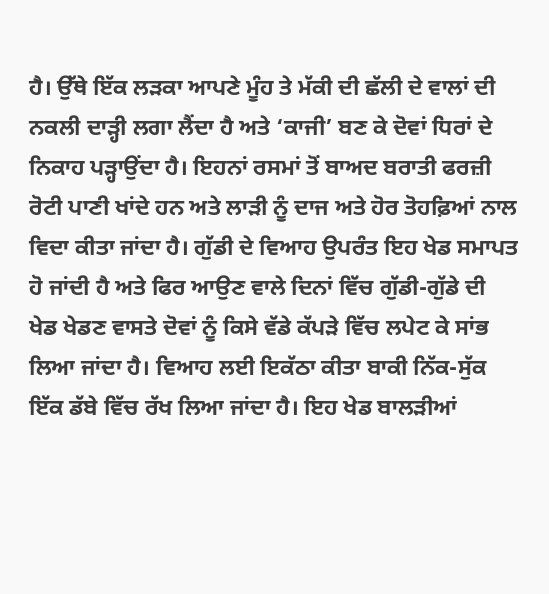ਹੈ। ਉੱਥੇ ਇੱਕ ਲੜਕਾ ਆਪਣੇ ਮੂੰਹ ਤੇ ਮੱਕੀ ਦੀ ਛੱਲੀ ਦੇ ਵਾਲਾਂ ਦੀ ਨਕਲੀ ਦਾੜ੍ਹੀ ਲਗਾ ਲੈਂਦਾ ਹੈ ਅਤੇ ‘ਕਾਜੀ’ ਬਣ ਕੇ ਦੋਵਾਂ ਧਿਰਾਂ ਦੇ ਨਿਕਾਹ ਪੜ੍ਹਾਉਂਦਾ ਹੈ। ਇਹਨਾਂ ਰਸਮਾਂ ਤੋਂ ਬਾਅਦ ਬਰਾਤੀ ਫਰਜ਼ੀ ਰੋਟੀ ਪਾਣੀ ਖਾਂਦੇ ਹਨ ਅਤੇ ਲਾੜੀ ਨੂੰ ਦਾਜ ਅਤੇ ਹੋਰ ਤੋਹਫ਼ਿਆਂ ਨਾਲ ਵਿਦਾ ਕੀਤਾ ਜਾਂਦਾ ਹੈ। ਗੁੱਡੀ ਦੇ ਵਿਆਹ ਉਪਰੰਤ ਇਹ ਖੇਡ ਸਮਾਪਤ ਹੋ ਜਾਂਦੀ ਹੈ ਅਤੇ ਫਿਰ ਆਉਣ ਵਾਲੇ ਦਿਨਾਂ ਵਿੱਚ ਗੁੱਡੀ-ਗੁੱਡੇ ਦੀ ਖੇਡ ਖੇਡਣ ਵਾਸਤੇ ਦੋਵਾਂ ਨੂੰ ਕਿਸੇ ਵੱਡੇ ਕੱਪੜੇ ਵਿੱਚ ਲਪੇਟ ਕੇ ਸਾਂਭ ਲਿਆ ਜਾਂਦਾ ਹੈ। ਵਿਆਹ ਲਈ ਇਕੱਠਾ ਕੀਤਾ ਬਾਕੀ ਨਿੱਕ-ਸੁੱਕ ਇੱਕ ਡੱਬੇ ਵਿੱਚ ਰੱਖ ਲਿਆ ਜਾਂਦਾ ਹੈ। ਇਹ ਖੇਡ ਬਾਲੜੀਆਂ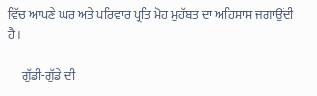ਵਿੱਚ ਆਪਣੇ ਘਰ ਅਤੇ ਪਰਿਵਾਰ ਪ੍ਰਤਿ ਮੋਹ ਮੁਹੱਬਤ ਦਾ ਅਹਿਸਾਸ ਜਗਾਉਂਦੀ ਹੈ।

     ਗੁੱਡੀ-ਗੁੱਡੇ ਦੀ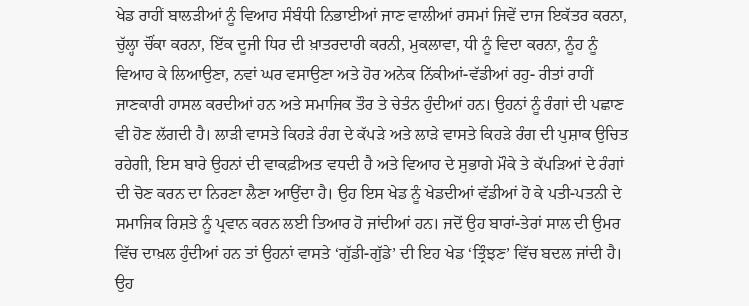ਖੇਡ ਰਾਹੀਂ ਬਾਲੜੀਆਂ ਨੂੰ ਵਿਆਹ ਸੰਬੰਧੀ ਨਿਭਾਈਆਂ ਜਾਣ ਵਾਲੀਆਂ ਰਸਮਾਂ ਜਿਵੇਂ ਦਾਜ ਇਕੱਤਰ ਕਰਨਾ, ਚੁੱਲ੍ਹਾ ਚੌਂਕਾ ਕਰਨਾ, ਇੱਕ ਦੂਜੀ ਧਿਰ ਦੀ ਖ਼ਾਤਰਦਾਰੀ ਕਰਨੀ, ਮੁਕਲਾਵਾ, ਧੀ ਨੂੰ ਵਿਦਾ ਕਰਨਾ, ਨੂੰਹ ਨੂੰ ਵਿਆਹ ਕੇ ਲਿਆਉਣਾ, ਨਵਾਂ ਘਰ ਵਸਾਉਣਾ ਅਤੇ ਹੋਰ ਅਨੇਕ ਨਿੱਕੀਆਂ-ਵੱਡੀਆਂ ਰਹੁ- ਰੀਤਾਂ ਰਾਹੀਂ ਜਾਣਕਾਰੀ ਹਾਸਲ ਕਰਦੀਆਂ ਹਨ ਅਤੇ ਸਮਾਜਿਕ ਤੌਰ ਤੇ ਚੇਤੰਨ ਹੁੰਦੀਆਂ ਹਨ। ਉਹਨਾਂ ਨੂੰ ਰੰਗਾਂ ਦੀ ਪਛਾਣ ਵੀ ਹੋਣ ਲੱਗਦੀ ਹੈ। ਲਾੜੀ ਵਾਸਤੇ ਕਿਹੜੇ ਰੰਗ ਦੇ ਕੱਪੜੇ ਅਤੇ ਲਾੜੇ ਵਾਸਤੇ ਕਿਹੜੇ ਰੰਗ ਦੀ ਪੁਸ਼ਾਕ ਉਚਿਤ ਰਹੇਗੀ, ਇਸ ਬਾਰੇ ਉਹਨਾਂ ਦੀ ਵਾਕਫ਼ੀਅਤ ਵਧਦੀ ਹੈ ਅਤੇ ਵਿਆਹ ਦੇ ਸੁਭਾਗੇ ਮੌਕੇ ਤੇ ਕੱਪੜਿਆਂ ਦੇ ਰੰਗਾਂ ਦੀ ਚੋਣ ਕਰਨ ਦਾ ਨਿਰਣਾ ਲੈਣਾ ਆਉਂਦਾ ਹੈ। ਉਹ ਇਸ ਖੇਡ ਨੂੰ ਖੇਡਦੀਆਂ ਵੱਡੀਆਂ ਹੋ ਕੇ ਪਤੀ-ਪਤਨੀ ਦੇ ਸਮਾਜਿਕ ਰਿਸ਼ਤੇ ਨੂੰ ਪ੍ਰਵਾਨ ਕਰਨ ਲਈ ਤਿਆਰ ਹੋ ਜਾਂਦੀਆਂ ਹਨ। ਜਦੋਂ ਉਹ ਬਾਰਾਂ-ਤੇਰਾਂ ਸਾਲ ਦੀ ਉਮਰ ਵਿੱਚ ਦਾਖ਼ਲ ਹੁੰਦੀਆਂ ਹਨ ਤਾਂ ਉਹਨਾਂ ਵਾਸਤੇ ‘ਗੁੱਡੀ-ਗੁੱਡੇ’ ਦੀ ਇਹ ਖੇਡ ‘ਤ੍ਰਿੰਝਣ’ ਵਿੱਚ ਬਦਲ ਜਾਂਦੀ ਹੈ। ਉਹ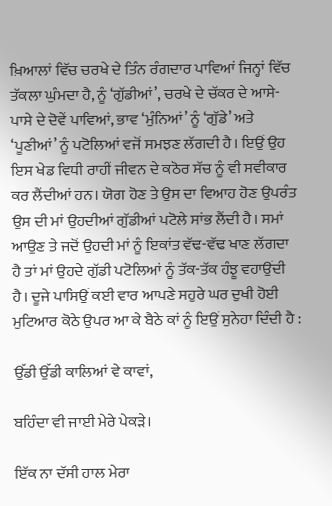ਖ਼ਿਆਲਾਂ ਵਿੱਚ ਚਰਖੇ ਦੇ ਤਿੰਨ ਰੰਗਦਾਰ ਪਾਵਿਆਂ ਜਿਨ੍ਹਾਂ ਵਿੱਚ ਤੱਕਲਾ ਘੁੰਮਦਾ ਹੈ, ਨੂੰ ‘ਗੁੱਡੀਆਂ’, ਚਰਖੇ ਦੇ ਚੱਕਰ ਦੇ ਆਸੇ-ਪਾਸੇ ਦੇ ਦੋਵੇਂ ਪਾਵਿਆਂ, ਭਾਵ ‘ਮੁੰਨਿਆਂ’ ਨੂੰ ‘ਗੁੱਡੇ’ ਅਤੇ ‘ਪੂਣੀਆਂ’ ਨੂੰ ਪਟੋਲਿਆਂ ਵਜੋਂ ਸਮਝਣ ਲੱਗਦੀ ਹੈ। ਇਉਂ ਉਹ ਇਸ ਖੇਡ ਵਿਧੀ ਰਾਹੀਂ ਜੀਵਨ ਦੇ ਕਠੋਰ ਸੱਚ ਨੂੰ ਵੀ ਸਵੀਕਾਰ ਕਰ ਲੈਂਦੀਆਂ ਹਨ। ਯੋਗ ਹੋਣ ਤੇ ਉਸ ਦਾ ਵਿਆਹ ਹੋਣ ਉਪਰੰਤ ਉਸ ਦੀ ਮਾਂ ਉਹਦੀਆਂ ਗੁੱਡੀਆਂ ਪਟੋਲੇ ਸਾਂਭ ਲੈਂਦੀ ਹੈ। ਸਮਾਂ ਆਉਣ ਤੇ ਜਦੋਂ ਉਹਦੀ ਮਾਂ ਨੂੰ ਇਕਾਂਤ ਵੱਢ-ਵੱਢ ਖਾਣ ਲੱਗਦਾ ਹੈ ਤਾਂ ਮਾਂ ਉਹਦੇ ਗੁੱਡੀ ਪਟੋਲਿਆਂ ਨੂੰ ਤੱਕ-ਤੱਕ ਹੰਝੂ ਵਹਾਉਂਦੀ ਹੈ। ਦੂਜੇ ਪਾਸਿਉਂ ਕਈ ਵਾਰ ਆਪਣੇ ਸਹੁਰੇ ਘਰ ਦੁਖੀ ਹੋਈ ਮੁਟਿਆਰ ਕੋਠੇ ਉਪਰ ਆ ਕੇ ਬੈਠੇ ਕਾਂ ਨੂੰ ਇਉਂ ਸੁਨੇਹਾ ਦਿੰਦੀ ਹੈ :

ਉੱਡੀ ਉੱਡੀ ਕਾਲਿਆਂ ਵੇ ਕਾਵਾਂ,

ਬਹਿੰਦਾ ਵੀ ਜਾਈ ਮੇਰੇ ਪੇਕੜੇ।

ਇੱਕ ਨਾ ਦੱਸੀ ਹਾਲ ਮੇਰਾ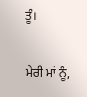ਤੂੰ।

ਮੇਰੀ ਮਾਂ ਨੂੰ,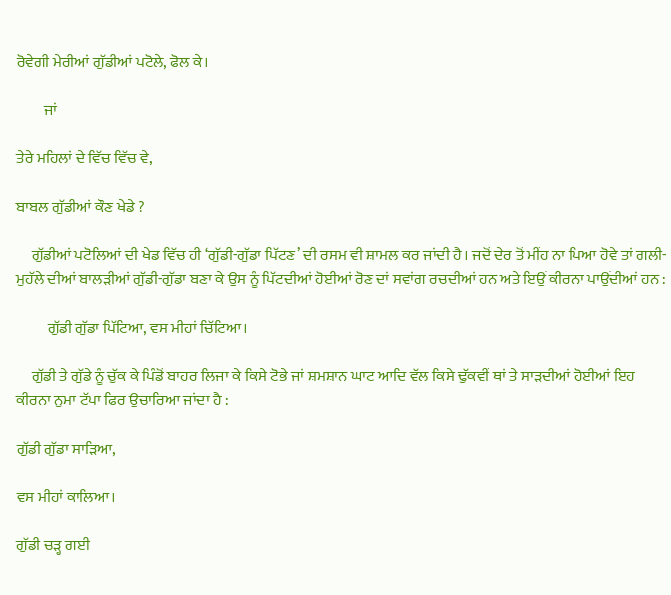ਰੋਵੇਗੀ ਮੇਰੀਆਂ ਗੁੱਡੀਆਂ ਪਟੋਲੇ, ਫੋਲ ਕੇ।

         ਜਾਂ

ਤੇਰੇ ਮਹਿਲਾਂ ਦੇ ਵਿੱਚ ਵਿੱਚ ਵੇ,

ਬਾਬਲ ਗੁੱਡੀਆਂ ਕੌਣ ਖੇਡੇ ?

     ਗੁੱਡੀਆਂ ਪਟੋਲਿਆਂ ਦੀ ਖੇਡ ਵਿੱਚ ਹੀ ‘ਗੁੱਡੀ-ਗੁੱਡਾ ਪਿੱਟਣ’ ਦੀ ਰਸਮ ਵੀ ਸ਼ਾਮਲ ਕਰ ਜਾਂਦੀ ਹੈ। ਜਦੋਂ ਦੇਰ ਤੋਂ ਮੀਂਹ ਨਾ ਪਿਆ ਹੋਵੇ ਤਾਂ ਗਲੀ-ਮੁਹੱਲੇ ਦੀਆਂ ਬਾਲੜੀਆਂ ਗੁੱਡੀ-ਗੁੱਡਾ ਬਣਾ ਕੇ ਉਸ ਨੂੰ ਪਿੱਟਦੀਆਂ ਹੋਈਆਂ ਰੋਣ ਦਾਂ ਸਵਾਂਗ ਰਚਦੀਆਂ ਹਨ ਅਤੇ ਇਉਂ ਕੀਰਨਾ ਪਾਉਂਦੀਆਂ ਹਨ :

          ਗੁੱਡੀ ਗੁੱਡਾ ਪਿੱਟਿਆ, ਵਸ ਮੀਹਾਂ ਚਿੱਟਿਆ।

     ਗੁੱਡੀ ਤੇ ਗੁੱਡੇ ਨੂੰ ਚੁੱਕ ਕੇ ਪਿੰਡੋਂ ਬਾਹਰ ਲਿਜਾ ਕੇ ਕਿਸੇ ਟੋਭੇ ਜਾਂ ਸ਼ਮਸ਼ਾਨ ਘਾਟ ਆਦਿ ਵੱਲ ਕਿਸੇ ਢੁੱਕਵੀਂ ਥਾਂ ਤੇ ਸਾੜਦੀਆਂ ਹੋਈਆਂ ਇਹ ਕੀਰਨਾ ਨੁਮਾ ਟੱਪਾ ਫਿਰ ਉਚਾਰਿਆ ਜਾਂਦਾ ਹੈ :

ਗੁੱਡੀ ਗੁੱਡਾ ਸਾੜਿਆ,

ਵਸ ਮੀਹਾਂ ਕਾਲਿਆ।

ਗੁੱਡੀ ਚੜ੍ਹ ਗਈ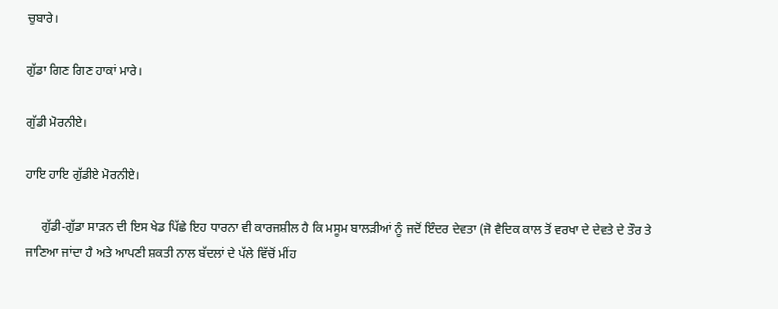ਚੁਬਾਰੇ।

ਗੁੱਡਾ ਗਿਣ ਗਿਣ ਹਾਕਾਂ ਮਾਰੇ।

ਗੁੱਡੀ ਮੋਰਨੀਏ।

ਹਾਇ ਹਾਇ ਗੁੱਡੀਏ ਮੋਰਨੀਏ।

     ਗੁੱਡੀ-ਗੁੱਡਾ ਸਾੜਨ ਦੀ ਇਸ ਖੇਡ ਪਿੱਛੇ ਇਹ ਧਾਰਨਾ ਵੀ ਕਾਰਜਸ਼ੀਲ ਹੈ ਕਿ ਮਸੂਮ ਬਾਲੜੀਆਂ ਨੂੰ ਜਦੋਂ ਇੰਦਰ ਦੇਵਤਾ (ਜੋ ਵੈਦਿਕ ਕਾਲ ਤੋਂ ਵਰਖਾ ਦੇ ਦੇਵਤੇ ਦੇ ਤੌਰ ਤੇ ਜਾਣਿਆ ਜਾਂਦਾ ਹੈ ਅਤੇ ਆਪਣੀ ਸ਼ਕਤੀ ਨਾਲ ਬੱਦਲਾਂ ਦੇ ਪੱਲੇ ਵਿੱਚੋਂ ਮੀਂਹ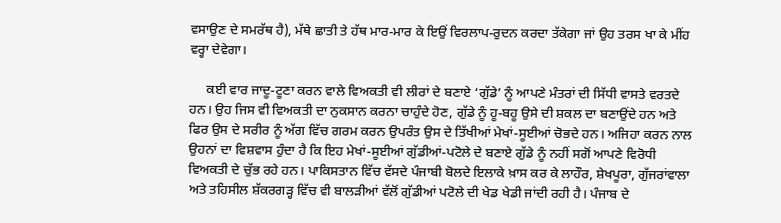ਵਸਾਉਣ ਦੇ ਸਮਰੱਥ ਹੈ), ਮੱਥੇ ਛਾਤੀ ਤੇ ਹੱਥ ਮਾਰ-ਮਾਰ ਕੇ ਇਉਂ ਵਿਰਲਾਪ-ਰੁਦਨ ਕਰਦਾ ਤੱਕੇਗਾ ਜਾਂ ਉਹ ਤਰਸ ਖਾ ਕੇ ਮੀਂਹ ਵਰ੍ਹਾ ਦੇਵੇਗਾ।

     ਕਈ ਵਾਰ ਜਾਦੂ-ਟੂਣਾ ਕਰਨ ਵਾਲੇ ਵਿਅਕਤੀ ਵੀ ਲੀਰਾਂ ਦੇ ਬਣਾਏ ‘ਗੁੱਡੇ’ ਨੂੰ ਆਪਣੇ ਮੰਤਰਾਂ ਦੀ ਸਿੱਧੀ ਵਾਸਤੇ ਵਰਤਦੇ ਹਨ। ਉਹ ਜਿਸ ਵੀ ਵਿਅਕਤੀ ਦਾ ਨੁਕਸਾਨ ਕਰਨਾ ਚਾਹੁੰਦੇ ਹੋਣ, ਗੁੱਡੇ ਨੂੰ ਹੂ-ਬਹੂ ਉਸੇ ਦੀ ਸ਼ਕਲ ਦਾ ਬਣਾਉਂਦੇ ਹਨ ਅਤੇ ਫਿਰ ਉਸ ਦੇ ਸਰੀਰ ਨੂੰ ਅੱਗ ਵਿੱਚ ਗਰਮ ਕਰਨ ਉਪਰੰਤ ਉਸ ਦੇ ਤਿੱਖੀਆਂ ਮੇਖਾਂ-ਸੂਈਆਂ ਚੋਭਦੇ ਹਨ। ਅਜਿਹਾ ਕਰਨ ਨਾਲ ਉਹਨਾਂ ਦਾ ਵਿਸ਼ਵਾਸ ਹੁੰਦਾ ਹੈ ਕਿ ਇਹ ਮੇਖਾਂ-ਸੂਈਆਂ ਗੁੱਡੀਆਂ-ਪਟੋਲੇ ਦੇ ਬਣਾਏ ਗੁੱਡੇ ਨੂੰ ਨਹੀਂ ਸਗੋਂ ਆਪਣੇ ਵਿਰੋਧੀ ਵਿਅਕਤੀ ਦੇ ਚੁੱਭ ਰਹੇ ਹਨ। ਪਾਕਿਸਤਾਨ ਵਿੱਚ ਵੱਸਦੇ ਪੰਜਾਬੀ ਬੋਲਦੇ ਇਲਾਕੇ ਖ਼ਾਸ ਕਰ ਕੇ ਲਾਹੌਰ, ਸ਼ੇਖਪੂਰਾ, ਗੁੱਜਰਾਂਵਾਲਾ ਅਤੇ ਤਹਿਸੀਲ ਸ਼ੱਕਰਗੜ੍ਹ ਵਿੱਚ ਵੀ ਬਾਲੜੀਆਂ ਵੱਲੋਂ ਗੁੱਡੀਆਂ ਪਟੋਲੇ ਦੀ ਖੇਡ ਖੇਡੀ ਜਾਂਦੀ ਰਹੀ ਹੈ। ਪੰਜਾਬ ਦੇ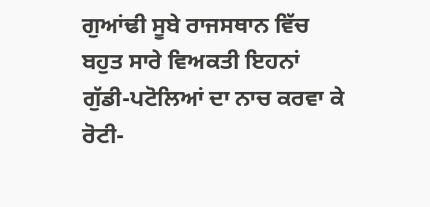ਗੁਆਂਢੀ ਸੂਬੇ ਰਾਜਸਥਾਨ ਵਿੱਚ ਬਹੁਤ ਸਾਰੇ ਵਿਅਕਤੀ ਇਹਨਾਂ ਗੁੱਡੀ-ਪਟੋਲਿਆਂ ਦਾ ਨਾਚ ਕਰਵਾ ਕੇ ਰੋਟੀ-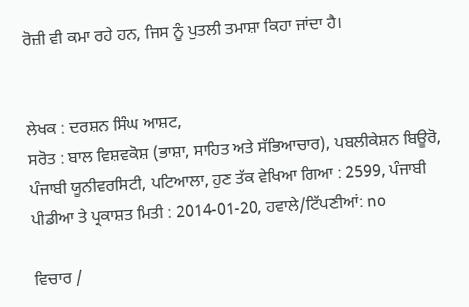ਰੋਜ਼ੀ ਵੀ ਕਮਾ ਰਹੇ ਹਨ, ਜਿਸ ਨੂੰ ਪੁਤਲੀ ਤਮਾਸ਼ਾ ਕਿਹਾ ਜਾਂਦਾ ਹੈ।


ਲੇਖਕ : ਦਰਸ਼ਨ ਸਿੰਘ ਆਸ਼ਟ,
ਸਰੋਤ : ਬਾਲ ਵਿਸ਼ਵਕੋਸ਼ (ਭਾਸ਼ਾ, ਸਾਹਿਤ ਅਤੇ ਸੱਭਿਆਚਾਰ), ਪਬਲੀਕੇਸ਼ਨ ਬਿਊਰੋ, ਪੰਜਾਬੀ ਯੂਨੀਵਰਸਿਟੀ, ਪਟਿਆਲਾ, ਹੁਣ ਤੱਕ ਵੇਖਿਆ ਗਿਆ : 2599, ਪੰਜਾਬੀ ਪੀਡੀਆ ਤੇ ਪ੍ਰਕਾਸ਼ਤ ਮਿਤੀ : 2014-01-20, ਹਵਾਲੇ/ਟਿੱਪਣੀਆਂ: no

ਵਿਚਾਰ /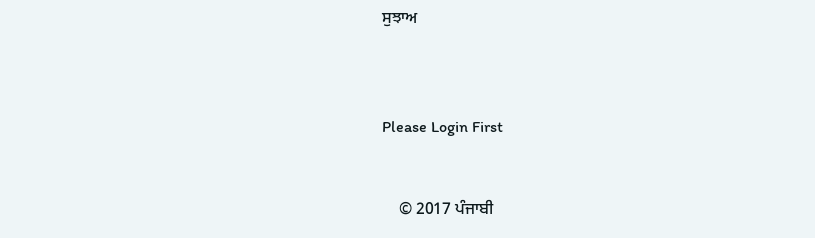ਸੁਝਾਅ



Please Login First


    © 2017 ਪੰਜਾਬੀ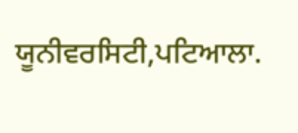ਯੂਨੀਵਰਸਿਟੀ,ਪਟਿਆਲਾ.